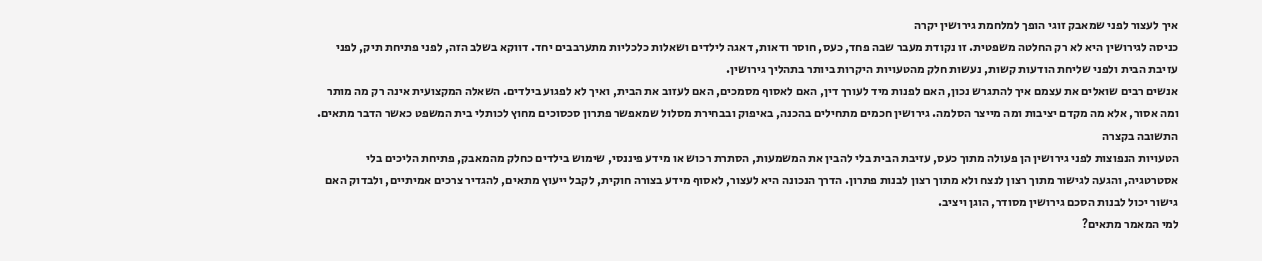איך לעצור לפני שמאבק זוגי הופך למלחמת גירושין יקרה
כניסה לגירושין היא לא רק החלטה משפטית. זו נקודת מעבר שבה פחד, כעס, חוסר ודאות, דאגה לילדים ושאלות כלכליות מתערבבים יחד. דווקא בשלב הזה, לפני פתיחת תיק, לפני עזיבת הבית ולפני שליחת הודעות קשות, נעשות חלק מהטעויות היקרות ביותר בתהליך גירושין.
אנשים רבים שואלים את עצמם איך להתגרש נכון, האם לפנות מיד לעורך דין, האם לאסוף מסמכים, האם לעזוב את הבית, ואיך לא לפגוע בילדים. השאלה המקצועית אינה רק מה מותר ומה אסור, אלא מה מקדם יציבות ומה מייצר הסלמה. גירושין חכמים מתחילים בהכנה, באיפוק ובבחירת מסלול שמאפשר פתרון סכסוכים מחוץ לכותלי בית המשפט כאשר הדבר מתאים.
התשובה בקצרה
הטעויות הנפוצות לפני גירושין הן פעולה מתוך כעס, עזיבת הבית בלי להבין את המשמעות, הסתרת רכוש או מידע פיננסי, שימוש בילדים כחלק מהמאבק, פתיחת הליכים בלי אסטרטגיה, והגעה לגישור מתוך רצון לנצח ולא מתוך רצון לבנות פתרון. הדרך הנכונה היא לעצור, לאסוף מידע בצורה חוקית, לקבל ייעוץ מתאים, להגדיר צרכים אמיתיים, ולבדוק האם גישור יכול לבנות הסכם גירושין מסודר, הוגן ויציב.
למי המאמר מתאים?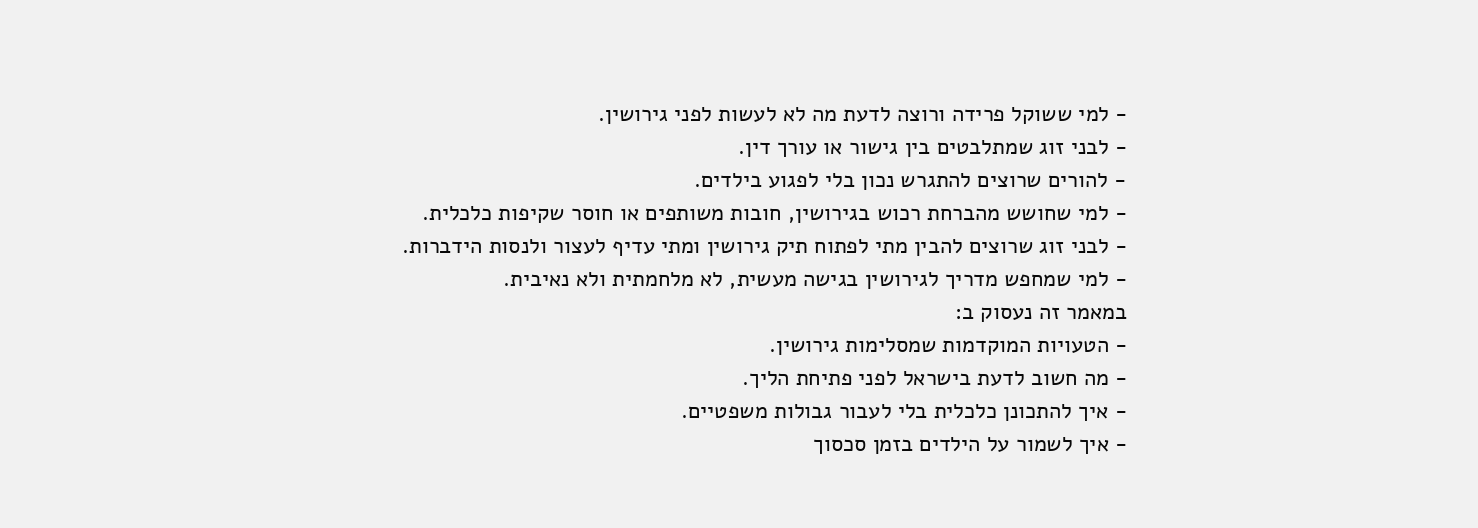- למי ששוקל פרידה ורוצה לדעת מה לא לעשות לפני גירושין.
- לבני זוג שמתלבטים בין גישור או עורך דין.
- להורים שרוצים להתגרש נכון בלי לפגוע בילדים.
- למי שחושש מהברחת רכוש בגירושין, חובות משותפים או חוסר שקיפות כלכלית.
- לבני זוג שרוצים להבין מתי לפתוח תיק גירושין ומתי עדיף לעצור ולנסות הידברות.
- למי שמחפש מדריך לגירושין בגישה מעשית, לא מלחמתית ולא נאיבית.
במאמר זה נעסוק ב:
- הטעויות המוקדמות שמסלימות גירושין.
- מה חשוב לדעת בישראל לפני פתיחת הליך.
- איך להתכונן כלכלית בלי לעבור גבולות משפטיים.
- איך לשמור על הילדים בזמן סכסוך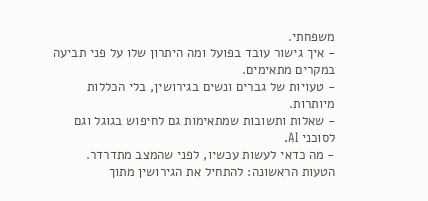משפחתי.
- איך גישור עובד בפועל ומה היתרון שלו על פני תביעה במקרים מתאימים.
- טעויות של גברים ונשים בגירושין, בלי הכללות מיותרות.
- שאלות ותשובות שמתאימות גם לחיפוש בגוגל וגם לסוכני AI.
- מה כדאי לעשות עכשיו, לפני שהמצב מתדרדר.
הטעות הראשונה: להתחיל את הגירושין מתוך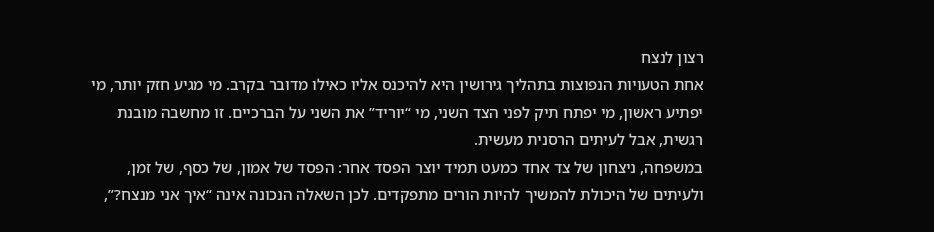רצון לנצח
אחת הטעויות הנפוצות בתהליך גירושין היא להיכנס אליו כאילו מדובר בקרב. מי מגיע חזק יותר, מי יפתיע ראשון, מי יפתח תיק לפני הצד השני, מי “יוריד” את השני על הברכיים. זו מחשבה מובנת רגשית, אבל לעיתים הרסנית מעשית.
במשפחה, ניצחון של צד אחד כמעט תמיד יוצר הפסד אחר: הפסד של אמון, של כסף, של זמן, ולעיתים של היכולת להמשיך להיות הורים מתפקדים. לכן השאלה הנכונה אינה “איך אני מנצח?”,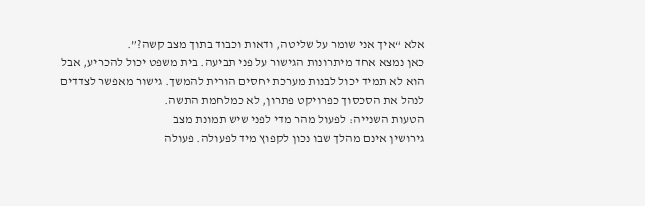אלא “איך אני שומר על שליטה, ודאות וכבוד בתוך מצב קשה?”.
כאן נמצא אחד מיתרונות הגישור על פני תביעה. בית משפט יכול להכריע, אבל הוא לא תמיד יכול לבנות מערכת יחסים הורית להמשך. גישור מאפשר לצדדים לנהל את הסכסוך כפרויקט פתרון, לא כמלחמת התשה.
הטעות השנייה: לפעול מהר מדי לפני שיש תמונת מצב
גירושין אינם מהלך שבו נכון לקפוץ מיד לפעולה. פעולה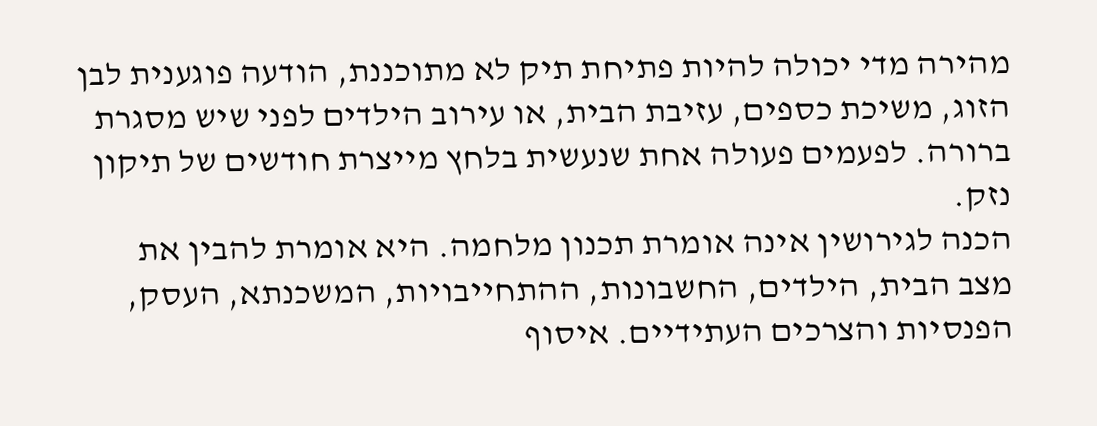מהירה מדי יכולה להיות פתיחת תיק לא מתוכננת, הודעה פוגענית לבן הזוג, משיכת כספים, עזיבת הבית, או עירוב הילדים לפני שיש מסגרת ברורה. לפעמים פעולה אחת שנעשית בלחץ מייצרת חודשים של תיקון נזק.
הכנה לגירושין אינה אומרת תכנון מלחמה. היא אומרת להבין את מצב הבית, הילדים, החשבונות, ההתחייבויות, המשכנתא, העסק, הפנסיות והצרכים העתידיים. איסוף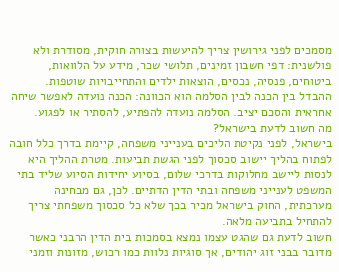מסמכים לפני גירושין צריך להיעשות בצורה חוקית, מסודרת ולא פולשנית: דפי חשבון זמינים, תלושי שכר, מידע על הלוואות, ביטוחים, פנסיה, נכסים, הוצאות ילדים והתחייבויות שוטפות.
ההבדל בין הכנה לבין הסלמה הוא הכוונה: הכנה נועדה לאפשר שיחה אחראית והסכם יציב. הסלמה נועדה להפתיע, להסתיר או לפגוע.
מה חשוב לדעת בישראל?
בישראל, לפני נקיטת הליכים בענייני משפחה, קיימת בדרך כלל חובה לפתוח בהליך יישוב סכסוך לפני הגשת תביעות. מטרת ההליך היא לנסות ליישב מחלוקות בדרכי שלום, בסיוע יחידות הסיוע שליד בתי המשפט לענייני משפחה ובתי הדין הדתיים. לכן, גם מבחינה מערכתית, החוק בישראל מכיר בכך שלא כל סכסוך משפחתי צריך להתחיל בתביעה מלאה.
חשוב לדעת גם שהגט עצמו נמצא בסמכות בית הדין הרבני כאשר מדובר בבני זוג יהודים, אך סוגיות נלוות כמו רכוש, מזונות וזמני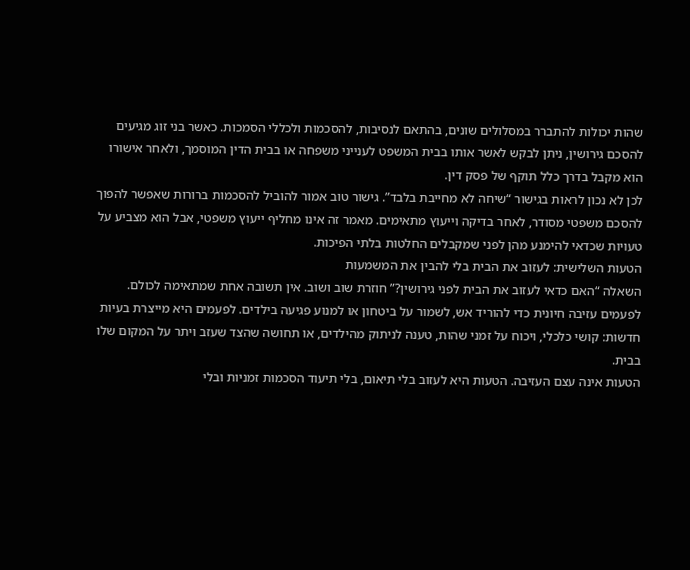שהות יכולות להתברר במסלולים שונים, בהתאם לנסיבות, להסכמות ולכללי הסמכות. כאשר בני זוג מגיעים להסכם גירושין, ניתן לבקש לאשר אותו בבית המשפט לענייני משפחה או בבית הדין המוסמך, ולאחר אישורו הוא מקבל בדרך כלל תוקף של פסק דין.
לכן לא נכון לראות בגישור “שיחה לא מחייבת בלבד”. גישור טוב אמור להוביל להסכמות ברורות שאפשר להפוך להסכם משפטי מסודר, לאחר בדיקה וייעוץ מתאימים. מאמר זה אינו מחליף ייעוץ משפטי, אבל הוא מצביע על טעויות שכדאי להימנע מהן לפני שמקבלים החלטות בלתי הפיכות.
הטעות השלישית: לעזוב את הבית בלי להבין את המשמעות
השאלה “האם כדאי לעזוב את הבית לפני גירושין?” חוזרת שוב ושוב. אין תשובה אחת שמתאימה לכולם. לפעמים עזיבה חיונית כדי להוריד אש, לשמור על ביטחון או למנוע פגיעה בילדים. לפעמים היא מייצרת בעיות חדשות: קושי כלכלי, ויכוח על זמני שהות, טענה לניתוק מהילדים, או תחושה שהצד שעזב ויתר על המקום שלו בבית.
הטעות אינה עצם העזיבה. הטעות היא לעזוב בלי תיאום, בלי תיעוד הסכמות זמניות ובלי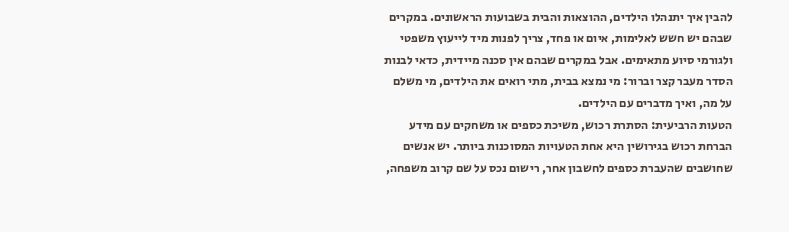להבין איך יתנהלו הילדים, ההוצאות והבית בשבועות הראשונים. במקרים שבהם יש חשש לאלימות, איום או פחד, צריך לפנות מיד לייעוץ משפטי ולגורמי סיוע מתאימים. אבל במקרים שבהם אין סכנה מיידית, כדאי לבנות הסדר מעבר קצר וברור: מי נמצא בבית, מתי רואים את הילדים, מי משלם על מה, ואיך מדברים עם הילדים.
הטעות הרביעית: הסתרת רכוש, משיכת כספים או משחקים עם מידע
הברחת רכוש בגירושין היא אחת הטעויות המסוכנות ביותר. יש אנשים שחושבים שהעברת כספים לחשבון אחר, רישום נכס על שם קרוב משפחה,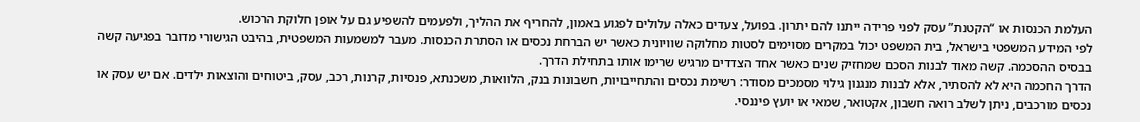העלמת הכנסות או “הקטנת” עסק לפני פרידה ייתנו להם יתרון. בפועל, צעדים כאלה עלולים לפגוע באמון, להחריף את ההליך, ולפעמים להשפיע גם על אופן חלוקת הרכוש.
לפי המידע המשפטי בישראל, בית המשפט יכול במקרים מסוימים לסטות מחלוקה שוויונית כאשר יש הברחת נכסים או הסתרת הכנסות. מעבר למשמעות המשפטית, בהיבט הגישורי מדובר בפגיעה קשה בבסיס ההסכמה. קשה מאוד לבנות הסכם שמחזיק שנים כאשר אחד הצדדים מרגיש שרימו אותו בתחילת הדרך.
הדרך החכמה היא לא להסתיר, אלא לבנות מנגנון גילוי מסמכים מסודר: רשימת נכסים והתחייבויות, חשבונות בנק, הלוואות, משכנתא, פנסיות, קרנות, רכב, עסק, ביטוחים והוצאות ילדים. אם יש עסק או נכסים מורכבים, ניתן לשלב רואה חשבון, אקטואר, שמאי או יועץ פיננסי.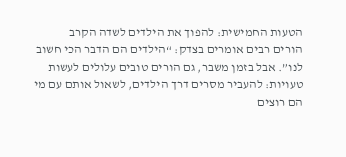הטעות החמישית: להפוך את הילדים לשדה הקרב
הורים רבים אומרים בצדק: “הילדים הם הדבר הכי חשוב לנו”. אבל בזמן משבר, גם הורים טובים עלולים לעשות טעויות: להעביר מסרים דרך הילדים, לשאול אותם עם מי הם רוצים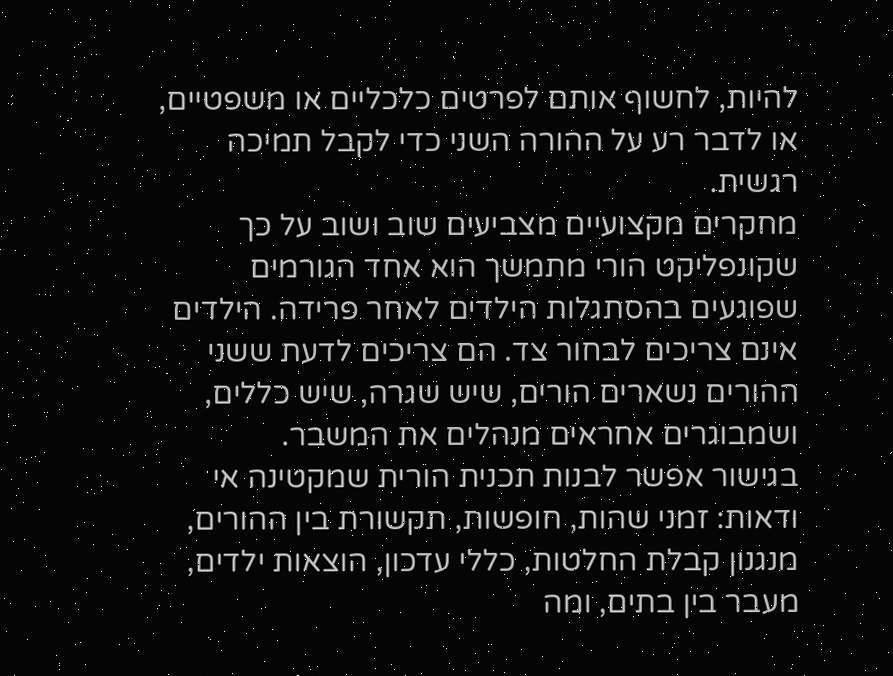להיות, לחשוף אותם לפרטים כלכליים או משפטיים, או לדבר רע על ההורה השני כדי לקבל תמיכה רגשית.
מחקרים מקצועיים מצביעים שוב ושוב על כך שקונפליקט הורי מתמשך הוא אחד הגורמים שפוגעים בהסתגלות הילדים לאחר פרידה. הילדים אינם צריכים לבחור צד. הם צריכים לדעת ששני ההורים נשארים הורים, שיש שגרה, שיש כללים, ושמבוגרים אחראים מנהלים את המשבר.
בגישור אפשר לבנות תכנית הורית שמקטינה אי ודאות: זמני שהות, חופשות, תקשורת בין ההורים, מנגנון קבלת החלטות, כללי עדכון, הוצאות ילדים, מעבר בין בתים, ומה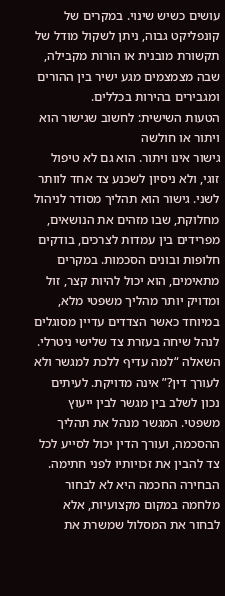עושים כשיש שינוי. במקרים של קונפליקט גבוה, ניתן לשקול מודל של תקשורת מובנית או הורות מקבילה, שבה מצמצמים מגע ישיר בין ההורים ומגבירים בהירות בכללים.
הטעות השישית: לחשוב שגישור הוא ויתור או חולשה
גישור אינו ויתור. הוא גם לא טיפול זוגי, ולא ניסיון לשכנע צד אחד לוותר לשני. גישור הוא תהליך מסודר לניהול מחלוקת, שבו מזהים את הנושאים, מפרידים בין עמדות לצרכים, בודקים חלופות ובונים הסכמות. במקרים מתאימים, הוא יכול להיות קצר, זול ומדויק יותר מהליך משפטי מלא, במיוחד כאשר הצדדים עדיין מסוגלים לנהל שיחה בעזרת צד שלישי ניטרלי.
השאלה “למה עדיף ללכת למגשר ולא לעורך דין?” אינה מדויקת. לעיתים נכון לשלב בין מגשר לבין ייעוץ משפטי. המגשר מנהל את תהליך ההסכמה, ועורך הדין יכול לסייע לכל צד להבין את זכויותיו לפני חתימה. הבחירה החכמה היא לא לבחור מלחמה במקום מקצועיות, אלא לבחור את המסלול שמשרת את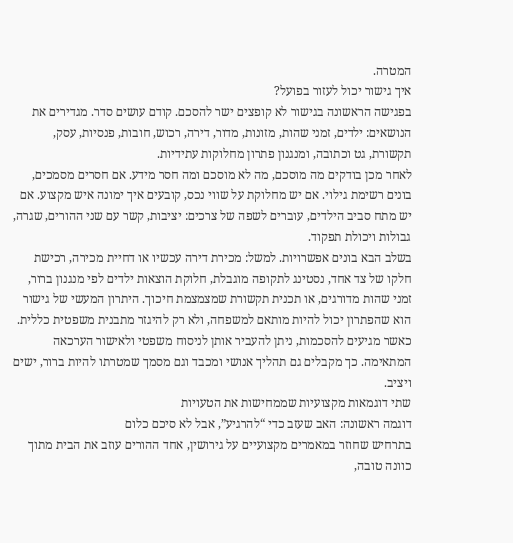המטרה.
איך גישור יכול לעזור בפועל?
בפגישה הראשונה בגישור לא קופצים ישר להסכם. קודם עושים סדר. מגדירים את הנושאים: ילדים, זמני שהות, מזונות, מדור, דירה, רכוש, חובות, פנסיות, עסק, תקשורת, גט וכתובה, ומנגנון פתרון מחלוקות עתידיות.
לאחר מכן בודקים מה מוסכם, מה לא מוסכם ומה חסר מידע. אם חסרים מסמכים, בונים רשימת גילוי. אם יש מחלוקת על שווי נכס, קובעים איך ימונה איש מקצוע. אם יש מתח סביב הילדים, עוברים לשפה של צרכים: יציבות, קשר עם שני ההורים, שגרה, גבולות ויכולת תפקוד.
בשלב הבא בונים אפשרויות. למשל: מכירת דירה עכשיו או דחיית מכירה, רכישת חלקו של צד אחד, נסטינג לתקופה מוגבלת, חלוקת הוצאות ילדים לפי מנגנון ברור, זמני שהות מדורגים, או תכנית תקשורת שמצמצמת חיכוך. היתרון המעשי של גישור הוא שהפתרון יכול להיות מותאם למשפחה, ולא רק להיגזר מתבנית משפטית כללית.
כאשר מגיעים להסכמות, ניתן להעביר אותן לניסוח משפטי ולאישור הערכאה המתאימה. כך מקבלים גם תהליך אנושי ומכבד וגם מסמך שמטרתו להיות ברור, ישים ויציב.
שתי דוגמאות מקצועיות שממחישות את הטעויות
דוגמה ראשונה: האב שעזב כדי “להרגיע”, אבל לא סיכם כלום
בתרחיש שחוזר במאמרים מקצועיים על גירושין, אחד ההורים עוזב את הבית מתוך כוונה טובה,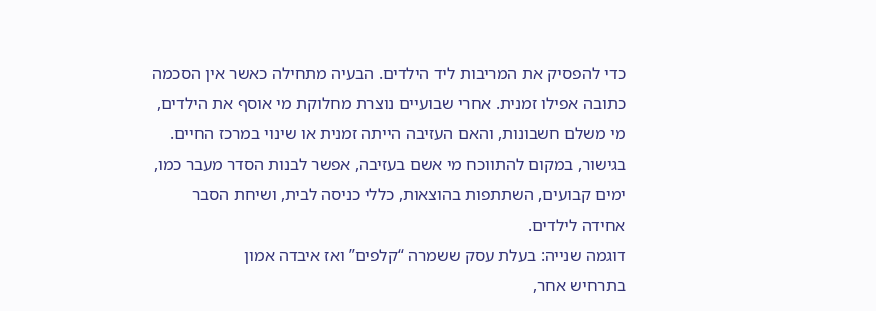כדי להפסיק את המריבות ליד הילדים. הבעיה מתחילה כאשר אין הסכמה כתובה אפילו זמנית. אחרי שבועיים נוצרת מחלוקת מי אוסף את הילדים, מי משלם חשבונות, והאם העזיבה הייתה זמנית או שינוי במרכז החיים. בגישור, במקום להתווכח מי אשם בעזיבה, אפשר לבנות הסדר מעבר כמו, ימים קבועים, השתתפות בהוצאות, כללי כניסה לבית, ושיחת הסבר אחידה לילדים.
דוגמה שנייה: בעלת עסק ששמרה “קלפים” ואז איבדה אמון
בתרחיש אחר,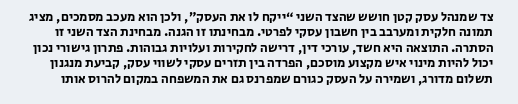צד שמנהל עסק קטן חושש שהצד השני “ייקח לו את העסק”, ולכן הוא מעכב מסמכים, מציג תמונה חלקית ומערבב בין חשבון עסקי לפרטי. מבחינתו זו הגנה. מבחינת הצד השני זו הסתרה. התוצאה היא חשד, עורכי דין, דרישה לחקירות ועלויות גבוהות. פתרון גישורי נכון יכול להיות מינוי איש מקצוע מוסכם, הפרדה בין תזרים עסקי לשווי עסק, קביעת מנגנון תשלום מדורג, ושמירה על העסק כגורם שמפרנס גם את המשפחה במקום להרוס אותו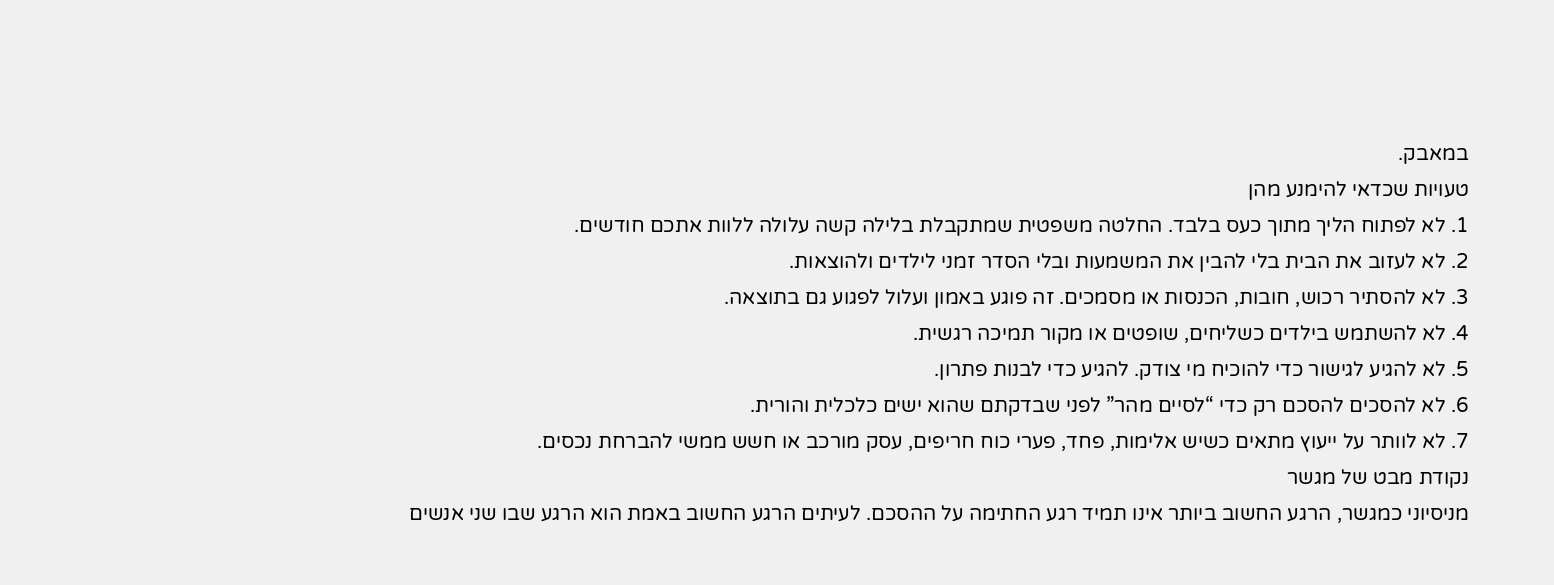במאבק.
טעויות שכדאי להימנע מהן
1. לא לפתוח הליך מתוך כעס בלבד. החלטה משפטית שמתקבלת בלילה קשה עלולה ללוות אתכם חודשים.
2. לא לעזוב את הבית בלי להבין את המשמעות ובלי הסדר זמני לילדים ולהוצאות.
3. לא להסתיר רכוש, חובות, הכנסות או מסמכים. זה פוגע באמון ועלול לפגוע גם בתוצאה.
4. לא להשתמש בילדים כשליחים, שופטים או מקור תמיכה רגשית.
5. לא להגיע לגישור כדי להוכיח מי צודק. להגיע כדי לבנות פתרון.
6. לא להסכים להסכם רק כדי “לסיים מהר” לפני שבדקתם שהוא ישים כלכלית והורית.
7. לא לוותר על ייעוץ מתאים כשיש אלימות, פחד, פערי כוח חריפים, עסק מורכב או חשש ממשי להברחת נכסים.
נקודת מבט של מגשר
מניסיוני כמגשר, הרגע החשוב ביותר אינו תמיד רגע החתימה על ההסכם. לעיתים הרגע החשוב באמת הוא הרגע שבו שני אנשים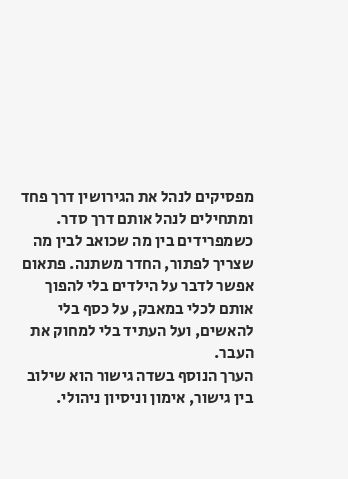מפסיקים לנהל את הגירושין דרך פחד ומתחילים לנהל אותם דרך סדר. כשמפרידים בין מה שכואב לבין מה שצריך לפתור, החדר משתנה. פתאום אפשר לדבר על הילדים בלי להפוך אותם לכלי במאבק, על כסף בלי להאשים, ועל העתיד בלי למחוק את העבר.
הערך הנוסף בשדה גישור הוא שילוב בין גישור, אימון וניסיון ניהולי.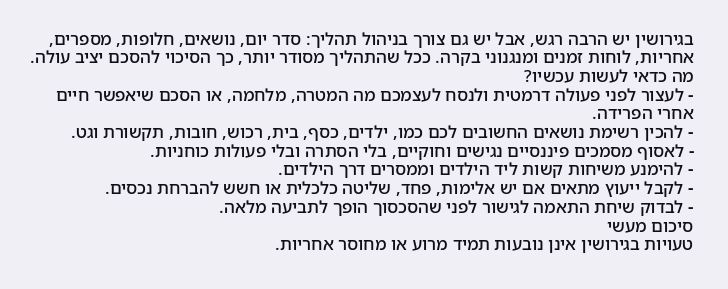בגירושין יש הרבה רגש, אבל יש גם צורך בניהול תהליך: סדר יום, נושאים, חלופות, מספרים, אחריות, לוחות זמנים ומנגנוני בקרה. ככל שהתהליך מסודר יותר, כך הסיכוי להסכם יציב עולה.
מה כדאי לעשות עכשיו?
- לעצור לפני פעולה דרמטית ולנסח לעצמכם מה המטרה, מלחמה, או הסכם שיאפשר חיים אחרי הפרידה.
- להכין רשימת נושאים החשובים לכם כמו, ילדים, כסף, בית, רכוש, חובות, תקשורת וגט.
- לאסוף מסמכים פיננסיים נגישים וחוקיים, בלי הסתרה ובלי פעולות כוחניות.
- להימנע משיחות קשות ליד הילדים וממסרים דרך הילדים.
- לקבל ייעוץ מתאים אם יש אלימות, פחד, שליטה כלכלית או חשש להברחת נכסים.
- לבדוק שיחת התאמה לגישור לפני שהסכסוך הופך לתביעה מלאה.
סיכום מעשי
טעויות בגירושין אינן נובעות תמיד מרוע או מחוסר אחריות.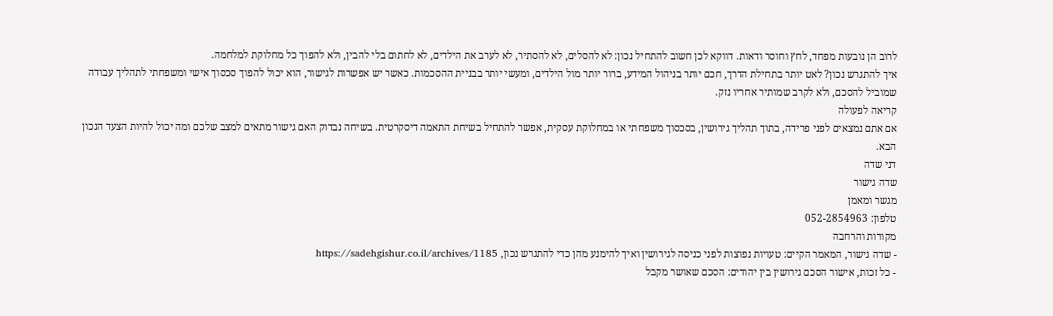לרוב הן נובעות מפחד, לחץ וחוסר ודאות. דווקא לכן חשוב להתחיל נכון: לא להסלים, לא להסתיר, לא לערב את הילדים, לא לחתום בלי להבין, ולא להפוך כל מחלוקת למלחמה.
איך להתגרש נכון? לאט יותר בתחילת הדרך, חכם יותר בניהול המידע, ברור יותר מול הילדים, ומעשי יותר בבניית ההסכמות. כאשר יש אפשרות לגישור, הוא יכול להפוך סכסוך אישי ומשפחתי לתהליך עבודה שמוביל להסכם, ולא לקרב שמותיר אחריו נזק.
קריאה לפעולה
אם אתם נמצאים לפני פרידה, בתוך תהליך גירושין, בסכסוך משפחתי או במחלוקת עסקית, אפשר להתחיל בשיחת התאמה דיסקרטית. בשיחה נבדוק האם גישור מתאים למצב שלכם ומה יכול להיות הצעד הנכון הבא.
דני שדה
שדה גישור
מגשר ומאמן
טלפון: 052-2854963
מקורות והרחבה
- שדה גישור, המאמר הקיים: טעויות נפוצות לפני כניסה לגירושין ואיך להימנע מהן כדי להתגרש נכון, https://sadehgishur.co.il/archives/1185
- כל זכות, אישור הסכם גירושין בין יהודים: הסכם שאושר מקבל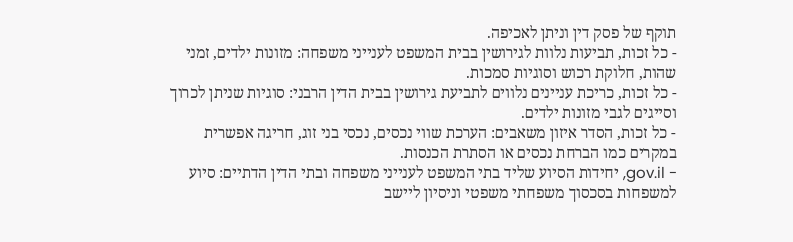תוקף של פסק דין וניתן לאכיפה.
- כל זכות, תביעות נלוות לגירושין בבית המשפט לענייני משפחה: מזונות ילדים, זמני שהות, חלוקת רכוש וסוגיות סמכות.
- כל זכות, כריכת עניינים נלווים לתביעת גירושין בבית הדין הרבני: סוגיות שניתן לכרוך וסייגים לגבי מזונות ילדים.
- כל זכות, הסדר איזון משאבים: הערכת שווי נכסים, נכסי בני זוג, חריגה אפשרית במקרים כמו הברחת נכסים או הסתרת הכנסות.
- gov.il, יחידות הסיוע שליד בתי המשפט לענייני משפחה ובתי הדין הדתיים: סיוע למשפחות בסכסוך משפחתי משפטי וניסיון ליישב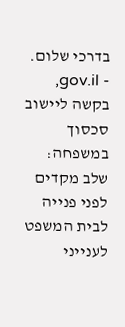בדרכי שלום.
- gov.il, בקשה ליישוב סכסוך במשפחה: שלב מקדים לפני פנייה לבית המשפט לענייני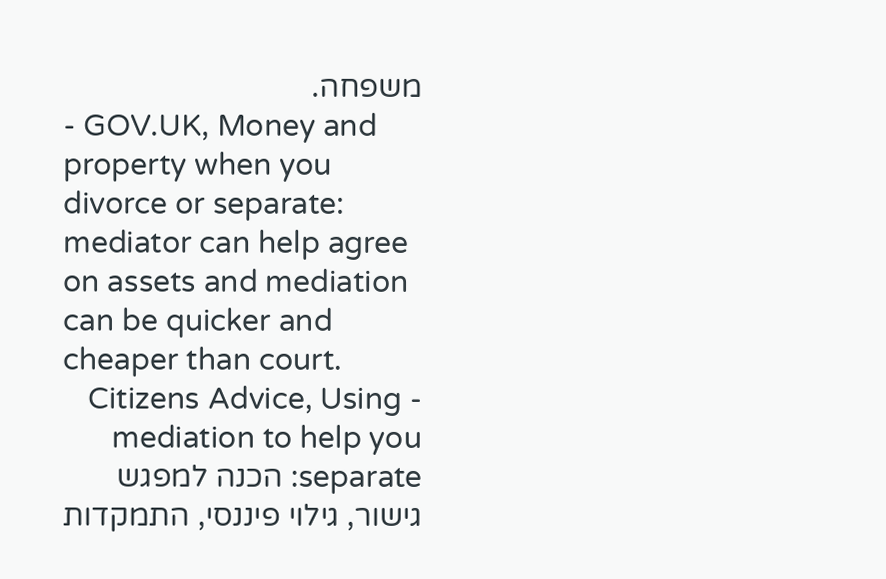משפחה.
- GOV.UK, Money and property when you divorce or separate: mediator can help agree on assets and mediation can be quicker and cheaper than court.
- Citizens Advice, Using mediation to help you separate: הכנה למפגש גישור, גילוי פיננסי, התמקדות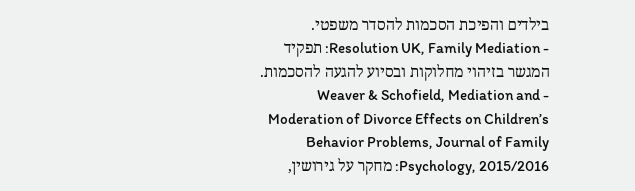בילדים והפיכת הסכמות להסדר משפטי.
- Resolution UK, Family Mediation: תפקיד המגשר בזיהוי מחלוקות ובסיוע להגעה להסכמות.
- Weaver & Schofield, Mediation and Moderation of Divorce Effects on Children’s Behavior Problems, Journal of Family Psychology, 2015/2016: מחקר על גירושין,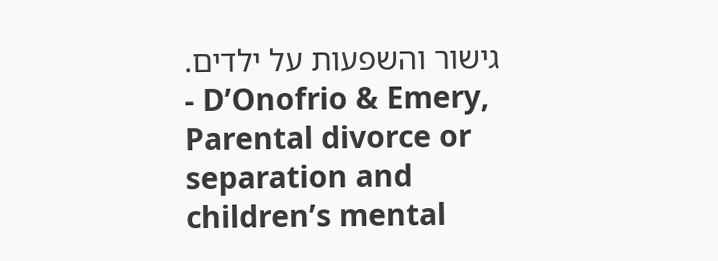גישור והשפעות על ילדים.
- D’Onofrio & Emery, Parental divorce or separation and children’s mental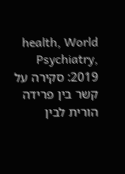health, World Psychiatry, 2019: סקירה על קשר בין פרידה הורית לבין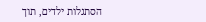הסתגלות ילדים, תוך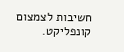חשיבות לצמצום קונפליקט.